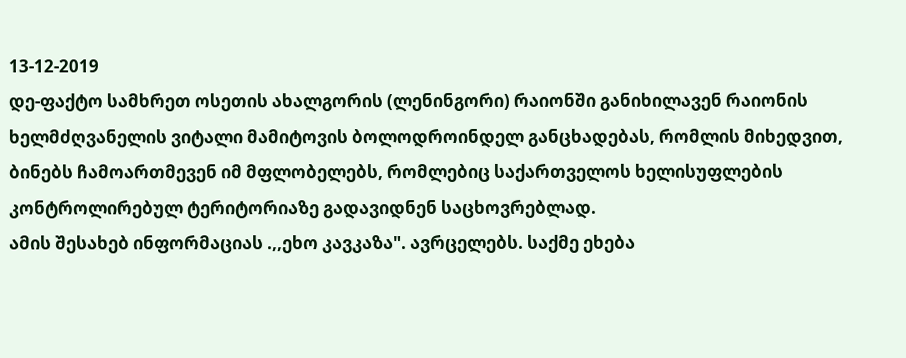13-12-2019
დე-ფაქტო სამხრეთ ოსეთის ახალგორის (ლენინგორი) რაიონში განიხილავენ რაიონის ხელმძღვანელის ვიტალი მამიტოვის ბოლოდროინდელ განცხადებას, რომლის მიხედვით, ბინებს ჩამოართმევენ იმ მფლობელებს, რომლებიც საქართველოს ხელისუფლების კონტროლირებულ ტერიტორიაზე გადავიდნენ საცხოვრებლად.
ამის შესახებ ინფორმაციას .,,ეხო კავკაზა". ავრცელებს. საქმე ეხება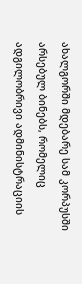ახალგორში მდებარე სამ კორპუსში არსებულ ბინებს, რომელიც ადგილობრივი ადმინისტრაციის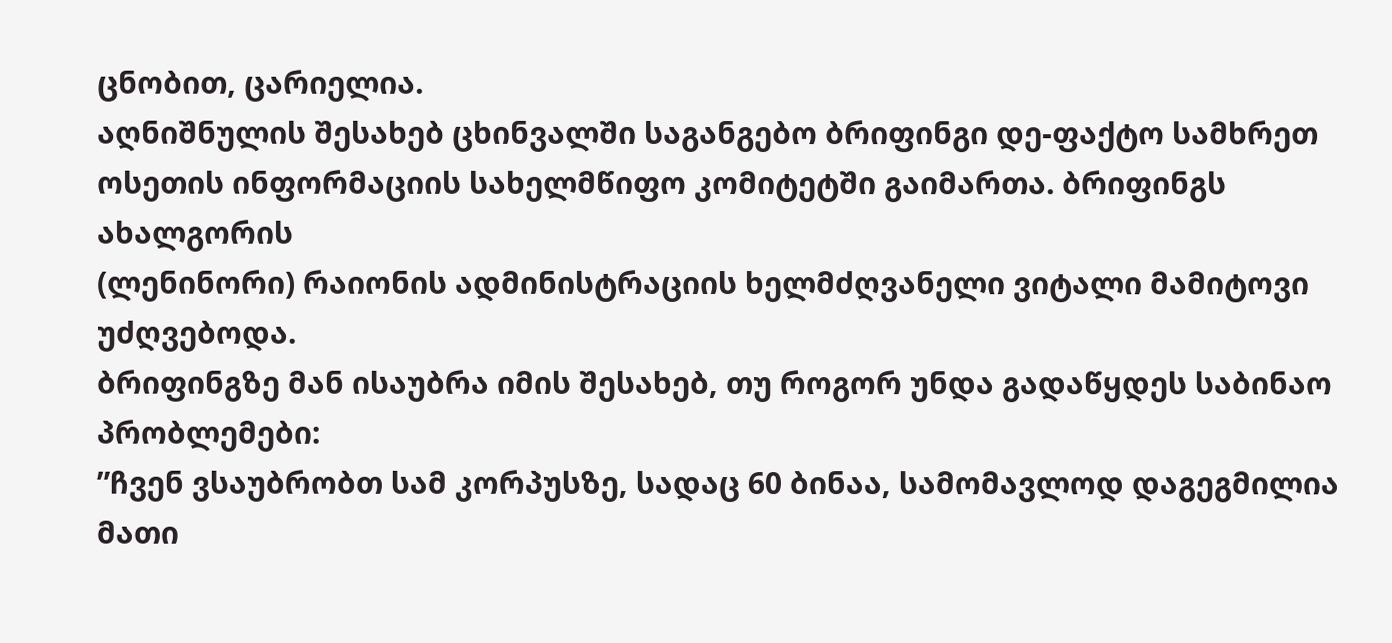ცნობით, ცარიელია.
აღნიშნულის შესახებ ცხინვალში საგანგებო ბრიფინგი დე-ფაქტო სამხრეთ ოსეთის ინფორმაციის სახელმწიფო კომიტეტში გაიმართა. ბრიფინგს ახალგორის
(ლენინორი) რაიონის ადმინისტრაციის ხელმძღვანელი ვიტალი მამიტოვი უძღვებოდა.
ბრიფინგზე მან ისაუბრა იმის შესახებ, თუ როგორ უნდა გადაწყდეს საბინაო პრობლემები:
”ჩვენ ვსაუბრობთ სამ კორპუსზე, სადაც 60 ბინაა, სამომავლოდ დაგეგმილია მათი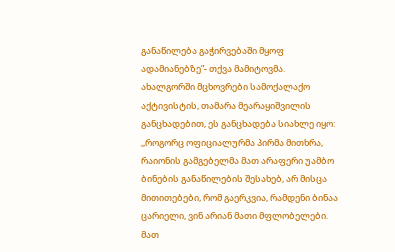განაწილება გაჭირვებაში მყოფ ადამიანებზე”- თქვა მამიტოვმა.
ახალგორში მცხოვრები სამოქალაქო აქტივისტის, თამარა მეარაყიშვილის განცხადებით, ეს განცხადება სიახლე იყო:
,,როგორც ოფიციალურმა პირმა მითხრა, რაიონის გამგებელმა მათ არაფერი უამბო ბინების განაწილების შესახებ, არ მისცა მითითებები, რომ გაერკვია, რამდენი ბინაა ცარიელი, ვინ არიან მათი მფლობელები. მათ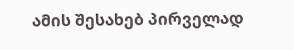ამის შესახებ პირველად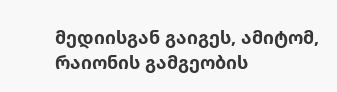მედიისგან გაიგეს, ამიტომ, რაიონის გამგეობის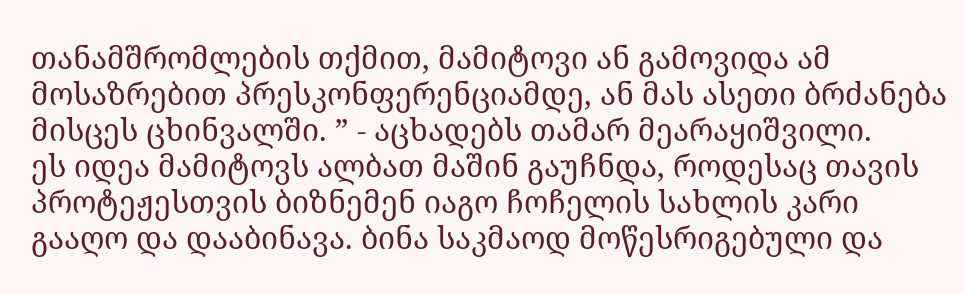თანამშრომლების თქმით, მამიტოვი ან გამოვიდა ამ მოსაზრებით პრესკონფერენციამდე, ან მას ასეთი ბრძანება მისცეს ცხინვალში. ” - აცხადებს თამარ მეარაყიშვილი.
ეს იდეა მამიტოვს ალბათ მაშინ გაუჩნდა, როდესაც თავის პროტეჟესთვის ბიზნემენ იაგო ჩოჩელის სახლის კარი გააღო და დააბინავა. ბინა საკმაოდ მოწესრიგებული და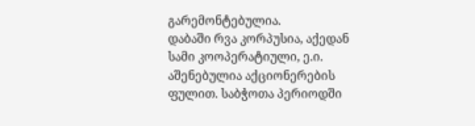გარემონტებულია.
დაბაში რვა კორპუსია, აქედან სამი კოოპერატიული, ე.ი. აშენებულია აქციონერების ფულით. საბჭოთა პერიოდში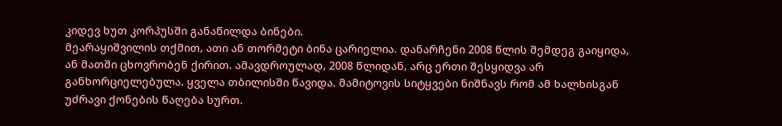კიდევ ხუთ კორპუსში განაწილდა ბინები.
მეარაყიშვილის თქმით, ათი ან თორმეტი ბინა ცარიელია. დანარჩენი 2008 წლის შემდეგ გაიყიდა, ან მათში ცხოვრობენ ქირით. ამავდროულად, 2008 წლიდან, არც ერთი შესყიდვა არ განხორციელებულა. ყველა თბილისში წავიდა. მამიტოვის სიტყვები ნიშნავს რომ ამ ხალხისგან უძრავი ქონების წაღება სურთ.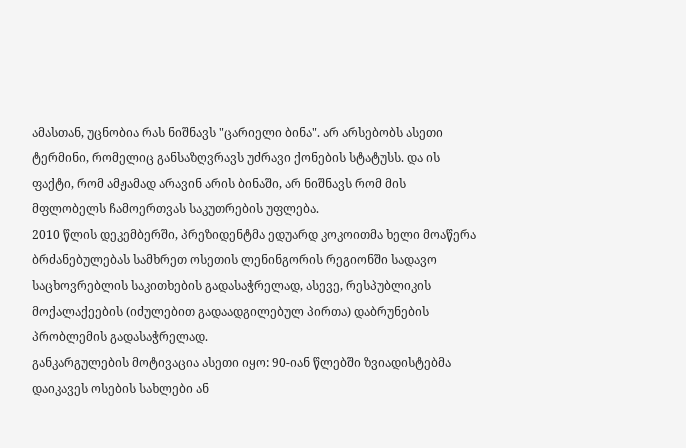ამასთან, უცნობია რას ნიშნავს "ცარიელი ბინა". არ არსებობს ასეთი ტერმინი, რომელიც განსაზღვრავს უძრავი ქონების სტატუსს. და ის ფაქტი, რომ ამჟამად არავინ არის ბინაში, არ ნიშნავს რომ მის მფლობელს ჩამოერთვას საკუთრების უფლება.
2010 წლის დეკემბერში, პრეზიდენტმა ედუარდ კოკოითმა ხელი მოაწერა ბრძანებულებას სამხრეთ ოსეთის ლენინგორის რეგიონში სადავო საცხოვრებლის საკითხების გადასაჭრელად, ასევე, რესპუბლიკის მოქალაქეების (იძულებით გადაადგილებულ პირთა) დაბრუნების პრობლემის გადასაჭრელად.
განკარგულების მოტივაცია ასეთი იყო: 90-იან წლებში ზვიადისტებმა დაიკავეს ოსების სახლები ან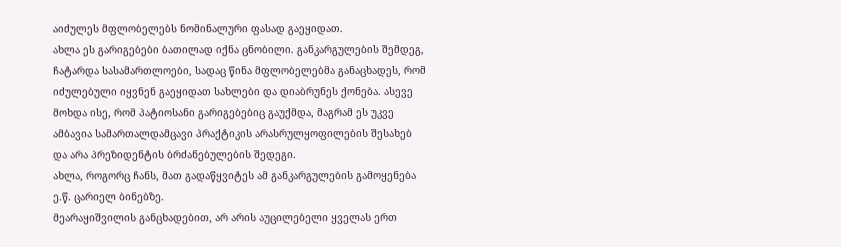აიძულეს მფლობელებს ნომინალური ფასად გაეყიდათ.
ახლა ეს გარიგებები ბათილად იქნა ცნობილი. განკარგულების შემდეგ, ჩატარდა სასამართლოები, სადაც წინა მფლობელებმა განაცხადეს, რომ იძულებული იყვნენ გაეყიდათ სახლები და დიაბრუნეს ქონება. ასევე მოხდა ისე, რომ პატიოსანი გარიგებებიც გაუქმდა, მაგრამ ეს უკვე ამბავია სამართალდამცავი პრაქტიკის არასრულყოფილების შესახებ და არა პრეზიდენტის ბრძანებულების შედეგი.
ახლა, როგორც ჩანს, მათ გადაწყვიტეს ამ განკარგულების გამოყენება ე.წ. ცარიელ ბინებზე.
მეარაყიშვილის განცხადებით, არ არის აუცილებელი ყველას ერთ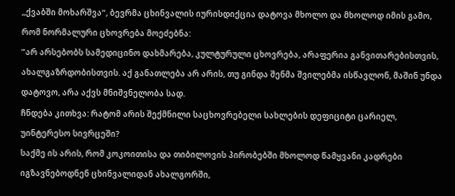,,ქვაბში მოხარშვა“, ბევრმა ცხინვალის იურისდიქცია დატოვა მხოლო და მხოლოდ იმის გამო, რომ ნორმალური ცხოვრება მოეძებნა:
”არ არსებობს სამედიცინო დახმარება, კულტურული ცხოვრება, არაფერია განვითარებისთვის, ახალგაზრდობისთვის. აქ განათლება არ არის, თუ გინდა შენმა შვილებმა ისწავლონ, მაშინ უნდა დატოვო, არა აქვს მნიშვნელობა სად.
ჩნდება კითხვა: რატომ არის შექმნილი საცხოვრებელი სახლების დეფიციტი ცარიელ, უინტერესო სივრცეში?
საქმე ის არის, რომ კოკოითისა და თიბილოვის პირობებში მხოლოდ წამყვანი კადრები იგზავნებოდნენ ცხინვალიდან ახალგორში,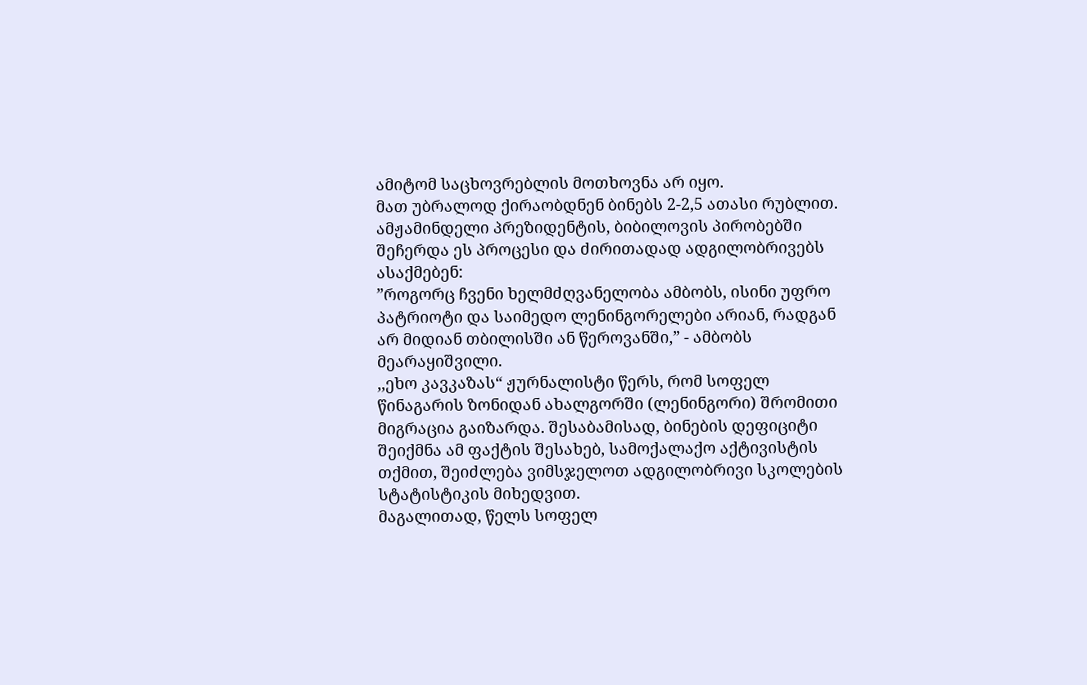ამიტომ საცხოვრებლის მოთხოვნა არ იყო.
მათ უბრალოდ ქირაობდნენ ბინებს 2-2,5 ათასი რუბლით. ამჟამინდელი პრეზიდენტის, ბიბილოვის პირობებში შეჩერდა ეს პროცესი და ძირითადად ადგილობრივებს ასაქმებენ:
”როგორც ჩვენი ხელმძღვანელობა ამბობს, ისინი უფრო პატრიოტი და საიმედო ლენინგორელები არიან, რადგან არ მიდიან თბილისში ან წეროვანში,” - ამბობს მეარაყიშვილი.
,,ეხო კავკაზას“ ჟურნალისტი წერს, რომ სოფელ წინაგარის ზონიდან ახალგორში (ლენინგორი) შრომითი მიგრაცია გაიზარდა. შესაბამისად, ბინების დეფიციტი შეიქმნა ამ ფაქტის შესახებ, სამოქალაქო აქტივისტის თქმით, შეიძლება ვიმსჯელოთ ადგილობრივი სკოლების სტატისტიკის მიხედვით.
მაგალითად, წელს სოფელ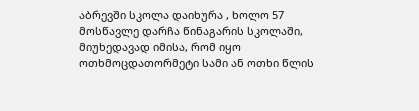აბრევში სკოლა დაიხურა , ხოლო 57 მოსწავლე დარჩა წინაგარის სკოლაში, მიუხედავად იმისა, რომ იყო ოთხმოცდათორმეტი სამი ან ოთხი წლის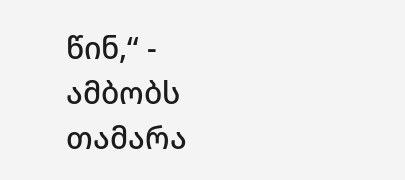წინ,“ - ამბობს თამარა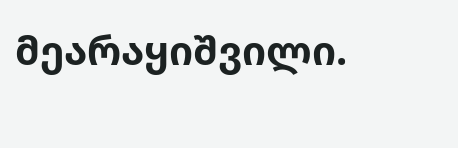მეარაყიშვილი.